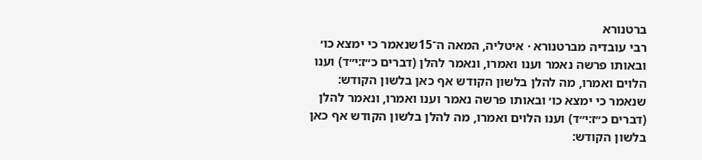ברטנורא
רבי עובדיה מברטנורא · איטליה, המאה ה־15שנאמר כי ימצא כו׳ ובאותו פרשה נאמר וענו ואמרו, ונאמר להלן (דברים כ״ז:י״ד) וענו הלוים ואמרו, מה להלן בלשון הקודש אף כאן בלשון הקודש:
שנאמר כי ימצא כו׳ ובאותו פרשה נאמר וענו ואמרו, ונאמר להלן (דברים כ״ז:י״ד) וענו הלוים ואמרו, מה להלן בלשון הקודש אף כאן בלשון הקודש: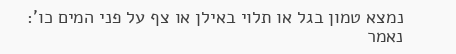נמצא טמון בגל או תלוי באילן או צף על פני המים כו': נאמר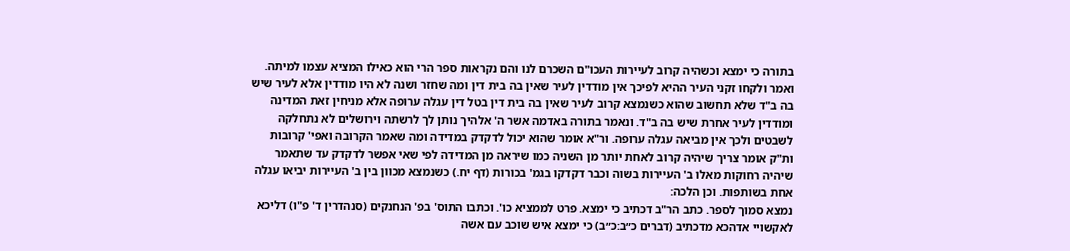בתורה כי ימצא וכשהיה קרוב לעיירות העכו"ם השכרם לנו והם נקראות ספר הרי הוא כאילו המציא עצמו למיתה. ואמר ולקחו זקני העיר ההיא לפיכך אין מודדין לעיר שאין בה בית דין ומה שחזר ושנה לא היו מודדין אלא לעיר שיש בה ב"ד שלא תחשוב שהוא כשנמצא קרוב לעיר שאין בה בית דין בטל דין עגלה ערופה אלא מניחין זאת המדינה ומודדין לעיר אחרת שיש בה ב"ד. ונאמר בתורה באדמה אשר ה' אלהיך נותן לך לרשתה וירושלים לא נתחלקה לשבטים ולכך אין מביאה עגלה ערופה. ור"א אומר שהוא יכול לדקדק במדידה ומה שאמר הקרובה ואפי' קרובות ות"ק אומר צריך שיהיה קרוב לאחת יותר מן השניה כמו שיראה מן המדידה לפי שאי אפשר לדקדק עד שתאמר שיהיה רחוקות מאלו ב' העיירות בשוה וכבר דקדקו בגמ' בכורות (דף יח.) כשנמצא מכוון בין ב' העיירות יביאו עגלה אחת בשותפות. וכן הלכה:
נמצא סמוך לספר. כתב הר"ב דכתיב כי ימצא. פרט לממציא כו'. וכתבו התוס' בפ' הנחנקים (סנהדרין ד' פ"ו) דליכא לאקשויי אדהכא מדכתיב (דברים כ״ב:כ״ב) כי ימצא איש שוכב עם אשה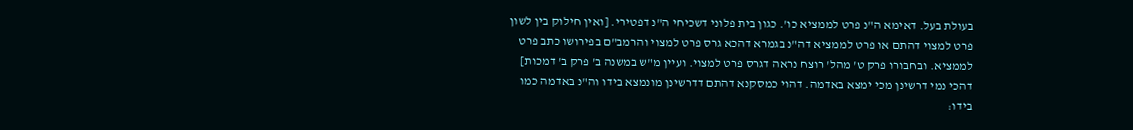בעולת בעל. דאימא ה"נ פרט לממציא כו'. כגון בית פלוני דשכיחי ה"נ דפטירי. [ואין חילוק בין לשון פרט למצוי דהתם או פרט לממציא דה"נ בגמרא דהכא גרס פרט למצוי והרמב"ם בפירושו כתב פרט לממציא. ובחבורו פרק ט' מהל' רוצח נראה דגרס פרט למצוי. ועיין מ"ש במשנה ב' פרק ב' דמכות] דהכי נמי דרשינן מכי ימצא באדמה. דהוי כמסקנא דהתם דדרשינן מונמצא בידו וה"נ באדמה כמו בידו: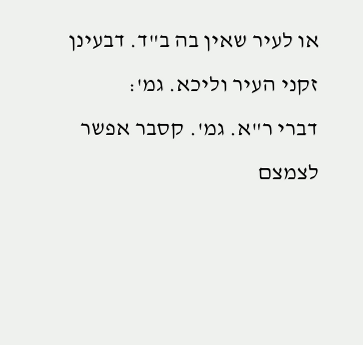או לעיר שאין בה ב"ד. דבעינן זקני העיר וליכא. גמ':
דברי ר"א. גמ'. קסבר אפשר לצמצם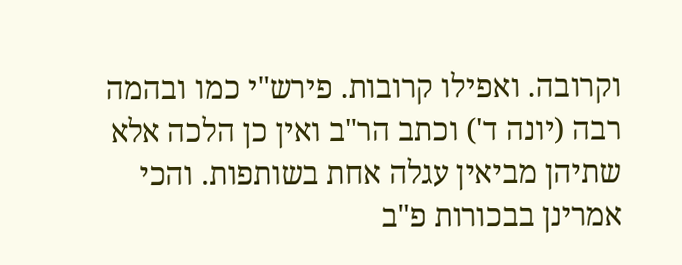וקרובה. ואפילו קרובות. פירש"י כמו ובהמה רבה (יונה ד') וכתב הר"ב ואין כן הלכה אלא שתיהן מביאין עגלה אחת בשותפות. והכי אמרינן בבכורות פ"ב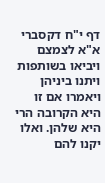דף י"ח דקסברי א"א לצמצם ויביאו בשותפות ויתנו ביניהן ויאמרו אם זו היא הקרובה הרי היא שלהן. ואלו יקנו להם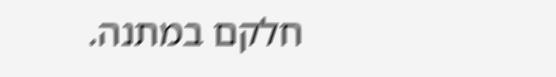חלקם במתנה.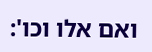ואם אלו וכו':